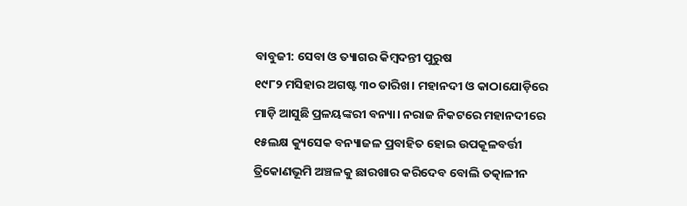ବାବୁଜୀ: ସେବା ଓ ତ୍ୟାଗର କିମ୍ବଦନ୍ତୀ ପୁରୁଷ
୧୯୮୨ ମସିହାର ଅଗଷ୍ଟ ୩୦ ତାରିଖ। ମହାନଦୀ ଓ କାଠାଯୋଡ଼ିରେ ମାଡ଼ି ଆସୁଛି ପ୍ରଳୟଙ୍କରୀ ବନ୍ୟା। ନରାଜ ନିକଟରେ ମହାନଦୀରେ ୧୫ଲକ୍ଷ କ୍ୟୁସେକ ବନ୍ୟାଜଳ ପ୍ରବାହିତ ହୋଇ ଉପକୂଳବର୍ତ୍ତୀ ତ୍ରିକୋଣଭୂମି ଅଞ୍ଚଳକୁ ଛାରଖାର କରିଦେବ ବୋଲି ତତ୍କାଳୀନ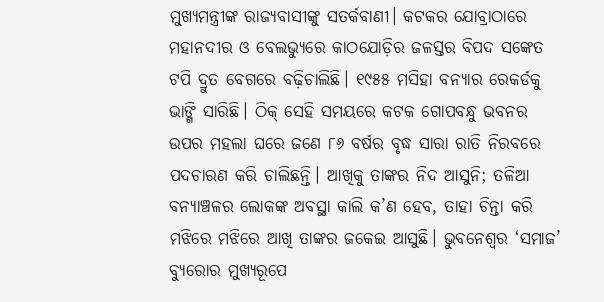ମୁଖ୍ୟମନ୍ତ୍ରୀଙ୍କ ରାଜ୍ୟବାସୀଙ୍କୁ ସତର୍କବାଣୀ। କଟକର ଯୋବ୍ରାଠାରେ ମହାନଦୀର ଓ ବେଲଭ୍ୟୁରେ କାଠଯୋଡ଼ିର ଜଳସ୍ତର ବିପଦ ସଙ୍କେତ ଟପି ଦ୍ରୁତ ବେଗରେ ବଢ଼ିଚାଲିଛି। ୧୯୫୫ ମସିହା ବନ୍ୟାର ରେକର୍ଡକୁ ଭାଙ୍ଗି ସାରିଛି। ଠିକ୍ ସେହି ସମୟରେ କଟକ ଗୋପବନ୍ଧୁ ଭବନର ଉପର ମହଲା ଘରେ ଜଣେ ୮୬ ବର୍ଷର ବୃଦ୍ଧ ସାରା ରାତି ନିରବରେ ପଦଚାରଣ କରି ଚାଲିଛନ୍ତି। ଆଖିକୁ ତାଙ୍କର ନିଦ ଆସୁନି; ତଳିଆ ବନ୍ୟାଞ୍ଚଳର ଲୋକଙ୍କ ଅବସ୍ଥା କାଲି କ’ଣ ହେବ, ତାହା ଚିନ୍ତା କରି ମଝିରେ ମଝିରେ ଆଖି ତାଙ୍କର ଜକେଇ ଆସୁଛି। ଭୁବନେଶ୍ବର ‘ସମାଜ’ ବ୍ୟୁରୋର ମୁଖ୍ୟରୂପେ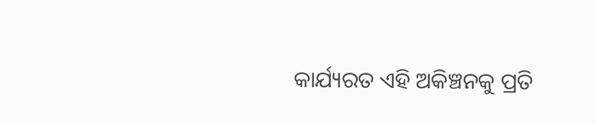କାର୍ଯ୍ୟରତ ଏହି ଅକିଞ୍ଚନକୁ ପ୍ରତି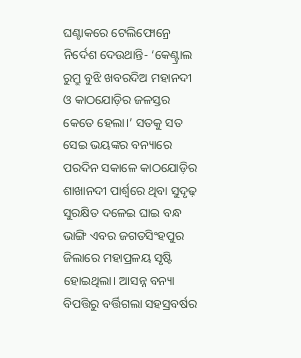ଘଣ୍ଟାକରେ ଟେଲିଫୋନ୍ରେ ନିର୍ଦେଶ ଦେଉଥାନ୍ତି- ‘କେଣ୍ଟ୍ରାଲ ରୁମ୍ରୁ ବୁଝି ଖବରଦିଅ ମହାନଦୀ ଓ କାଠଯୋଡ଼ିର ଜଳସ୍ତର କେତେ ହେଲା।’ ସତକୁ ସତ ସେଇ ଭୟଙ୍କର ବନ୍ୟାରେ ପରଦିନ ସକାଳେ କାଠଯୋଡ଼ିର ଶାଖାନଦୀ ପାର୍ଶ୍ବରେ ଥିବା ସୁଦୃଢ଼ ସୁରକ୍ଷିତ ଦଳେଇ ଘାଇ ବନ୍ଧ ଭାଙ୍ଗି ଏବର ଜଗତସିଂହପୁର ଜିଲାରେ ମହାପ୍ରଳୟ ସୃଷ୍ଟି ହୋଇଥିଲା। ଆସନ୍ନ ବନ୍ୟା ବିପତ୍ତିରୁ ବର୍ତ୍ତିଗଲା ସହସ୍ରବର୍ଷର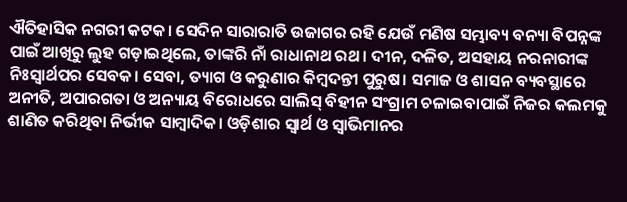ଐତିହାସିକ ନଗରୀ କଟକ। ସେଦିନ ସାରାରାତି ଉଜାଗର ରହି ଯେଉଁ ମଣିଷ ସମ୍ଭାବ୍ୟ ବନ୍ୟା ବିପନ୍ନଙ୍କ ପାଇଁ ଆଖିରୁ ଲୁହ ଗଡ଼ାଇଥିଲେ, ତାଙ୍କରି ନାଁ ରାଧାନାଥ ରଥ। ଦୀନ, ଦଳିତ, ଅସହାୟ ନରନାରୀଙ୍କ ନିଃସ୍ବାର୍ଥପର ସେବକ। ସେବା, ତ୍ୟାଗ ଓ କରୁଣାର କିମ୍ବଦନ୍ତୀ ପୁରୁଷ। ସମାଜ ଓ ଶାସନ ବ୍ୟବସ୍ଥାରେ ଅନୀତି, ଅପାରଗତା ଓ ଅନ୍ୟାୟ ବିରୋଧରେ ସାଲିସ୍ ବିହୀନ ସଂଗ୍ରାମ ଚଳାଇବାପାଇଁ ନିଜର କଲମକୁ ଶାଣିତ କରିଥିବା ନିର୍ଭୀକ ସାମ୍ବାଦିକ। ଓଡ଼ିଶାର ସ୍ବାର୍ଥ ଓ ସ୍ବାଭିମାନର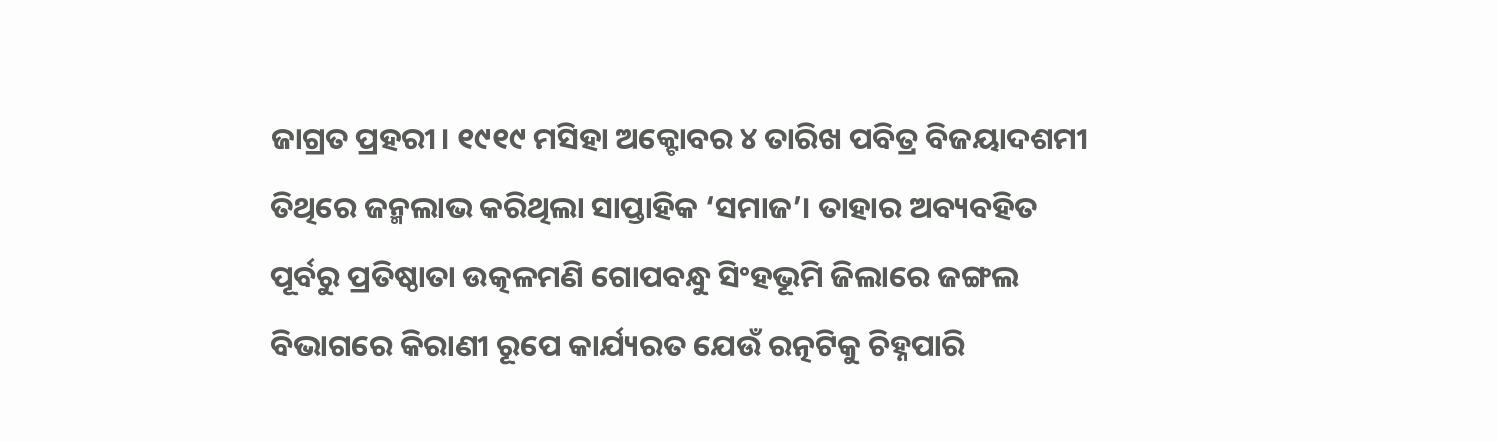ଜାଗ୍ରତ ପ୍ରହରୀ। ୧୯୧୯ ମସିହା ଅକ୍ଟୋବର ୪ ତାରିଖ ପବିତ୍ର ବିଜୟାଦଶମୀ ତିଥିରେ ଜନ୍ମଲାଭ କରିଥିଲା ସାପ୍ତାହିକ ‘ସମାଜ’। ତାହାର ଅବ୍ୟବହିତ ପୂର୍ବରୁ ପ୍ରତିଷ୍ଠାତା ଉତ୍କଳମଣି ଗୋପବନ୍ଧୁ ସିଂହଭୂମି ଜିଲାରେ ଜଙ୍ଗଲ ବିଭାଗରେ କିରାଣୀ ରୂପେ କାର୍ଯ୍ୟରତ ଯେଉଁ ରତ୍ନଟିକୁ ଚିହ୍ନପାରି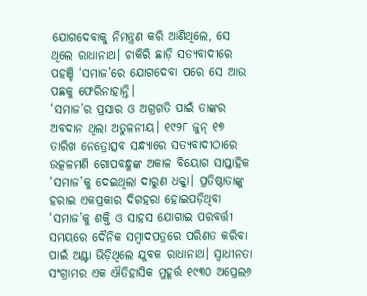ଯୋଗଦେବାକୁ ନିମନ୍ତ୍ରଣ କରି ଆଣିଥିଲେ, ସେ ଥିଲେ ରାଧାନାଥ। ଚାକିରି ଛାଡ଼ି ସତ୍ୟବାଦୀରେ ପହଞ୍ଚି ‘ସମାଜ’ରେ ଯୋଗଦେବା ପରେ ସେ ଆଉ ପଛକୁ ଫେରିନାହାନ୍ତି।
‘ସମାଜ’ର ପ୍ରସାର ଓ ଅଗ୍ରଗତି ପାଇଁ ତାଙ୍କର ଅବଦାନ ଥିଲା ଅତୁଳନୀୟ। ୧୯୨୮ ଜୁନ୍ ୧୭ ତାରିଖ ନେତ୍ରୋତ୍ସବ ସନ୍ଧ୍ୟାରେ ସତ୍ୟବାଦୀଠାରେ ଉତ୍କଳମଣି ଗୋପବନ୍ଧୁଙ୍କ ଅକାଳ ବିୟୋଗ ସାପ୍ତାହିକ ‘ସମାଜ’କୁ ଦେଇଥିଲା ଦାରୁଣ ଧକ୍କା। ପ୍ରତିଷ୍ଠାତାଙ୍କୁ ହରାଇ ଏକପ୍ରକାର ଦିଗହରା ହୋଇପଡ଼ିଥିବା ‘ସମାଜ’କୁ ଶକ୍ତି ଓ ସାହସ ଯୋଗାଇ ପରବର୍ତ୍ତୀ ସମୟରେ ଦୈନିକ ସମ୍ବାଦପତ୍ରରେ ପରିଣତ କରିବା ପାଇଁ ଅଣ୍ଟା ଭିଡ଼ିଥିଲେ ଯୁବକ ରାଧାନାଥ। ସ୍ବାଧୀନତା ସଂଗ୍ରାମର ଏକ ଐତିହାସିକ ମୁହୂର୍ତ୍ତ ୧୯୩୦ ଅପ୍ରେଲ୬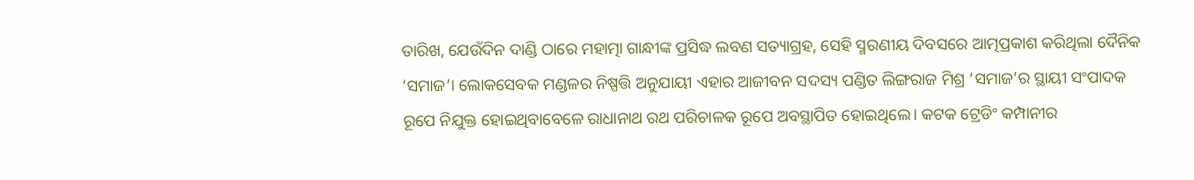ତାରିଖ, ଯେଉଁଦିନ ଦାଣ୍ଡି ଠାରେ ମହାତ୍ମା ଗାନ୍ଧୀଙ୍କ ପ୍ରସିଦ୍ଧ ଲବଣ ସତ୍ୟାଗ୍ରହ, ସେହି ସ୍ମରଣୀୟ ଦିବସରେ ଆତ୍ମପ୍ରକାଶ କରିଥିଲା ଦୈନିକ ‘ସମାଜ’। ଲୋକସେବକ ମଣ୍ଡଳର ନିଷ୍ପତ୍ତି ଅନୁଯାୟୀ ଏହାର ଆଜୀବନ ସଦସ୍ୟ ପଣ୍ଡିତ ଲିଙ୍ଗରାଜ ମିଶ୍ର ‘ସମାଜ’ର ସ୍ଥାୟୀ ସଂପାଦକ ରୂପେ ନିଯୁକ୍ତ ହୋଇଥିବାବେଳେ ରାଧାନାଥ ରଥ ପରିଚାଳକ ରୂପେ ଅବସ୍ଥାପିତ ହୋଇଥିଲେ। କଟକ ଟ୍ରେଡିଂ କମ୍ପାନୀର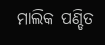ମାଲିକ ପଣ୍ଡିତ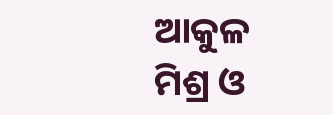ଆକୁଳ ମିଶ୍ର ଓ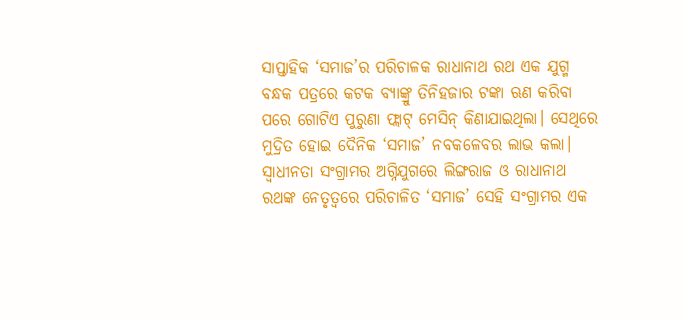ସାପ୍ତାହିକ ‘ସମାଜ’ର ପରିଚାଳକ ରାଧାନାଥ ରଥ ଏକ ଯୁଗ୍ମ ବନ୍ଧକ ପତ୍ରରେ କଟକ ବ୍ୟାଙ୍କ୍ରୁ ତିନିହଜାର ଟଙ୍କା ଋଣ କରିବା ପରେ ଗୋଟିଏ ପୁରୁଣା ଫ୍ଲାଟ୍ ମେସିନ୍ କିଣାଯାଇଥିଲା। ସେଥିରେ ମୁଦ୍ରିତ ହୋଇ ଦୈନିକ ‘ସମାଜ’ ନବକଳେବର ଲାଭ କଲା। ସ୍ବାଧୀନତା ସଂଗ୍ରାମର ଅଗ୍ନିଯୁଗରେ ଲିଙ୍ଗରାଜ ଓ ରାଧାନାଥ ରଥଙ୍କ ନେତୃତ୍ବରେ ପରିଚାଳିତ ‘ସମାଜ’ ସେହି ସଂଗ୍ରାମର ଏକ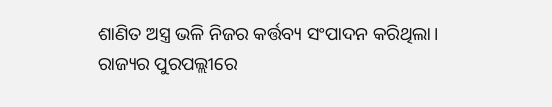ଶାଣିତ ଅସ୍ତ୍ର ଭଳି ନିଜର କର୍ତ୍ତବ୍ୟ ସଂପାଦନ କରିଥିଲା। ରାଜ୍ୟର ପୁରପଲ୍ଲୀରେ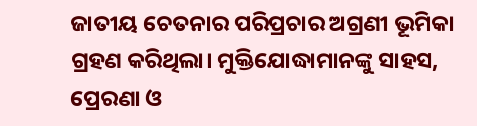ଜାତୀୟ ଚେତନାର ପରିପ୍ରଚାର ଅଗ୍ରଣୀ ଭୂମିକା ଗ୍ରହଣ କରିଥିଲା। ମୁକ୍ତିଯୋଦ୍ଧାମାନଙ୍କୁ ସାହସ, ପ୍ରେରଣା ଓ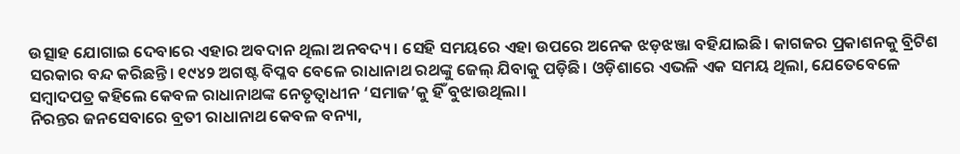ଉତ୍ସାହ ଯୋଗାଇ ଦେବାରେ ଏହାର ଅବଦାନ ଥିଲା ଅନବଦ୍ୟ। ସେହି ସମୟରେ ଏହା ଉପରେ ଅନେକ ଝଡ଼ଝଞ୍ଜା ବହିଯାଇଛି। କାଗଜର ପ୍ରକାଶନକୁ ବ୍ରିଟିଶ ସରକାର ବନ୍ଦ କରିଛନ୍ତି। ୧୯୪୨ ଅଗଷ୍ଟ ବିପ୍ଳବ ବେଳେ ରାଧାନାଥ ରଥଙ୍କୁ ଜେଲ୍ ଯିବାକୁ ପଡ଼ିଛି। ଓଡ଼ିଶାରେ ଏଭଳି ଏକ ସମୟ ଥିଲା, ଯେତେବେଳେ ସମ୍ବାଦପତ୍ର କହିଲେ କେବଳ ରାଧାନାଥଙ୍କ ନେତୃତ୍ବାଧୀନ ‘ସମାଜ’କୁ ହିଁ ବୁଝାଉଥିଲା।
ନିରନ୍ତର ଜନସେବାରେ ବ୍ରତୀ ରାଧାନାଥ କେବଳ ବନ୍ୟା,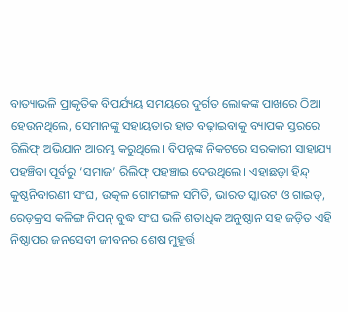ବାତ୍ୟାଭଳି ପ୍ରାକୃତିକ ବିପର୍ଯ୍ୟୟ ସମୟରେ ଦୁର୍ଗତ ଲୋକଙ୍କ ପାଖରେ ଠିଆ ହେଉନଥିଲେ, ସେମାନଙ୍କୁ ସହାୟତାର ହାତ ବଢ଼ାଇବାକୁ ବ୍ୟାପକ ସ୍ତରରେ ରିଲିଫ୍ ଅଭିଯାନ ଆରମ୍ଭ କରୁଥିଲେ। ବିପନ୍ନଙ୍କ ନିକଟରେ ସରକାରୀ ସାହାଯ୍ୟ ପହଞ୍ଚିବା ପୂର୍ବରୁ ‘ସମାଜ’ ରିଲିଫ୍ ପହଞ୍ଚାଇ ଦେଉଥିଲେ। ଏହାଛଡ଼ା ହିନ୍ଦ୍ କୁଷ୍ଠନିବାରଣୀ ସଂଘ, ଉତ୍କଳ ଗୋମଙ୍ଗଳ ସମିତି, ଭାରତ ସ୍କାଉଟ ଓ ଗାଇଡ୍, ରେଡ଼କ୍ରସ କଳିଙ୍ଗ ନିପନ୍ ବୁଦ୍ଧ ସଂଘ ଭଳି ଶତାଧିକ ଅନୁଷ୍ଠାନ ସହ ଜଡ଼ିତ ଏହି ନିଷ୍ଠାପର ଜନସେବୀ ଜୀବନର ଶେଷ ମୁହୂର୍ତ୍ତ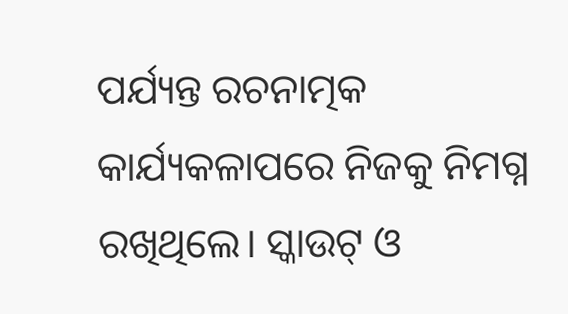ପର୍ଯ୍ୟନ୍ତ ରଚନାତ୍ମକ କାର୍ଯ୍ୟକଳାପରେ ନିଜକୁ ନିମଗ୍ନ ରଖିଥିଲେ। ସ୍କାଉଟ୍ ଓ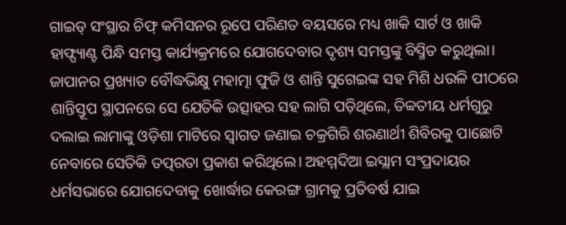ଗାଇଡ୍ ସଂସ୍ଥାର ଚିଫ୍ କମିସନର ରୂପେ ପରିଣତ ବୟସରେ ମଧ୍ୟ ଖାକି ସାର୍ଟ ଓ ଖାକି ହାଫ୍ପ୍ୟାଣ୍ଟ ପିନ୍ଧି ସମସ୍ତ କାର୍ଯ୍ୟକ୍ରମରେ ଯୋଗଦେବାର ଦୃଶ୍ୟ ସମସ୍ତଙ୍କୁ ବିସ୍ମିତ କରୁଥିଲା। ଜାପାନର ପ୍ରଖ୍ୟାତ ବୌଦ୍ଧଭିକ୍ଷୁ ମହାତ୍ମା ଫୁଜି ଓ ଶାନ୍ତି ସୁଗେଇଙ୍କ ସହ ମିଶି ଧଉଳି ପୀଠରେ ଶାନ୍ତିସ୍ତୂପ ସ୍ଥାପନରେ ସେ ଯେତିକି ଉତ୍ସାହର ସହ ଲାଗି ପଡ଼ିଥିଲେ, ତିବ୍ବତୀୟ ଧର୍ମଗୁରୁ ଦଲାଇ ଲାମାଙ୍କୁ ଓଡ଼ିଶା ମାଟିରେ ସ୍ବାଗତ ଜଣାଇ ଚକ୍ରଗିରି ଶରଣାର୍ଥୀ ଶିବିରକୁ ପାଛୋଟି ନେବାରେ ସେତିକି ତତ୍ପରତା ପ୍ରକାଶ କରିଥିଲେ। ଅହମ୍ମଦିଆ ଇସ୍ଲାମ ସଂପ୍ରଦାୟର ଧର୍ମସଭାରେ ଯୋଗଦେବାକୁ ଖୋର୍ଦ୍ଧାର କେରଙ୍ଗ ଗ୍ରାମକୁ ପ୍ରତିବର୍ଷ ଯାଇ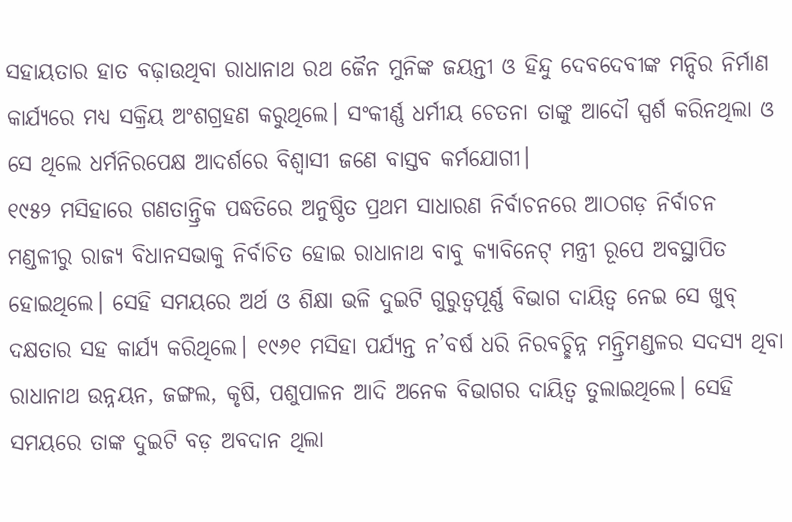ସହାୟତାର ହାତ ବଢ଼ାଉଥିବା ରାଧାନାଥ ରଥ ଜୈନ ମୁନିଙ୍କ ଜୟନ୍ତୀ ଓ ହିନ୍ଦୁ ଦେବଦେବୀଙ୍କ ମନ୍ଦିର ନିର୍ମାଣ କାର୍ଯ୍ୟରେ ମଧ୍ୟ ସକ୍ରିୟ ଅଂଶଗ୍ରହଣ କରୁଥିଲେ। ସଂକୀର୍ଣ୍ଣ ଧର୍ମୀୟ ଚେତନା ତାଙ୍କୁ ଆଦୌ ସ୍ପର୍ଶ କରିନଥିଲା ଓ ସେ ଥିଲେ ଧର୍ମନିରପେକ୍ଷ ଆଦର୍ଶରେ ବିଶ୍ବାସୀ ଜଣେ ବାସ୍ତବ କର୍ମଯୋଗୀ।
୧୯୫୨ ମସିହାରେ ଗଣତାନ୍ତ୍ରିକ ପଦ୍ଧତିରେ ଅନୁଷ୍ଠିତ ପ୍ରଥମ ସାଧାରଣ ନିର୍ବାଚନରେ ଆଠଗଡ଼ ନିର୍ବାଚନ ମଣ୍ଡଳୀରୁ ରାଜ୍ୟ ବିଧାନସଭାକୁ ନିର୍ବାଚିତ ହୋଇ ରାଧାନାଥ ବାବୁ କ୍ୟାବିନେଟ୍ ମନ୍ତ୍ରୀ ରୂପେ ଅବସ୍ଥାପିତ ହୋଇଥିଲେ। ସେହି ସମୟରେ ଅର୍ଥ ଓ ଶିକ୍ଷା ଭଳି ଦୁଇଟି ଗୁରୁତ୍ବପୂର୍ଣ୍ଣ ବିଭାଗ ଦାୟିତ୍ବ ନେଇ ସେ ଖୁବ୍ ଦକ୍ଷତାର ସହ କାର୍ଯ୍ୟ କରିଥିଲେ। ୧୯୬୧ ମସିହା ପର୍ଯ୍ୟନ୍ତ ନ’ବର୍ଷ ଧରି ନିରବଚ୍ଛିନ୍ନ ମନ୍ତ୍ରିମଣ୍ଡଳର ସଦସ୍ୟ ଥିବା ରାଧାନାଥ ଉନ୍ନୟନ, ଜଙ୍ଗଲ, କୃଷି, ପଶୁପାଳନ ଆଦି ଅନେକ ବିଭାଗର ଦାୟିତ୍ବ ତୁଲାଇଥିଲେ। ସେହି ସମୟରେ ତାଙ୍କ ଦୁଇଟି ବଡ଼ ଅବଦାନ ଥିଲା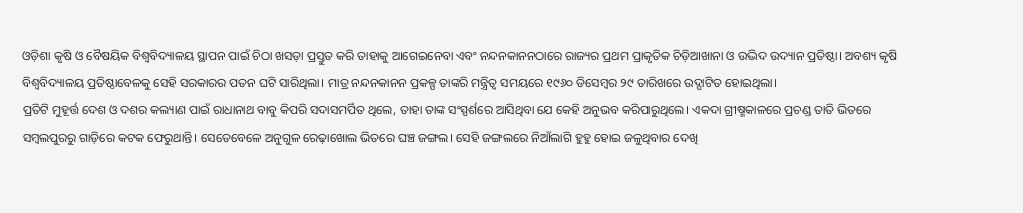ଓଡ଼ିଶା କୃଷି ଓ ବୈଷୟିକ ବିଶ୍ବବିଦ୍ୟାଳୟ ସ୍ଥାପନ ପାଇଁ ଚିଠା ଖସଡ଼ା ପ୍ରସ୍ତୁତ କରି ତାହାକୁ ଆଗେଇନେବା ଏବଂ ନନ୍ଦନକାନନଠାରେ ରାଜ୍ୟର ପ୍ରଥମ ପ୍ରାକୃତିକ ଚିଡ଼ିଆଖାନା ଓ ଉଦ୍ଭିଦ ଉଦ୍ୟାନ ପ୍ରତିଷ୍ଠା। ଅବଶ୍ୟ କୃଷି ବିଶ୍ବବିଦ୍ୟାଳୟ ପ୍ରତିଷ୍ଠାବେଳକୁ ସେହି ସରକାରର ପତନ ଘଟି ସାରିଥିଲା। ମାତ୍ର ନନ୍ଦନକାନନ ପ୍ରକଳ୍ପ ତାଙ୍କରି ମନ୍ତ୍ରିତ୍ବ ସମୟରେ ୧୯୬୦ ଡିସେମ୍ବର ୨୯ ତାରିଖରେ ଉଦ୍ଘାଟିତ ହୋଇଥିଲା।
ପ୍ରତିଟି ମୁହୂର୍ତ୍ତ ଦେଶ ଓ ଦଶର କଲ୍ୟାଣ ପାଇଁ ରାଧାନାଥ ବାବୁ କିପରି ସଦାସମର୍ପିତ ଥିଲେ, ତାହା ତାଙ୍କ ସଂସ୍ପର୍ଶରେ ଆସିଥିବା ଯେ କେହି ଅନୁଭବ କରିପାରୁଥିଲେ। ଏକଦା ଗ୍ରୀଷ୍ମକାଳରେ ପ୍ରଚଣ୍ଡ ତାତି ଭିତରେ ସମ୍ବଲପୁରରୁ ଗାଡ଼ିରେ କଟକ ଫେରୁଥାନ୍ତି। ସେତେବେଳେ ଅନୁଗୁଳ ରେଢ଼ାଖୋଲ ଭିତରେ ଘଞ୍ଚ ଜଙ୍ଗଲ। ସେହି ଜଙ୍ଗଲରେ ନିଆଁଲାଗି ହୁହୁ ହୋଇ ଜଳୁଥିବାର ଦେଖି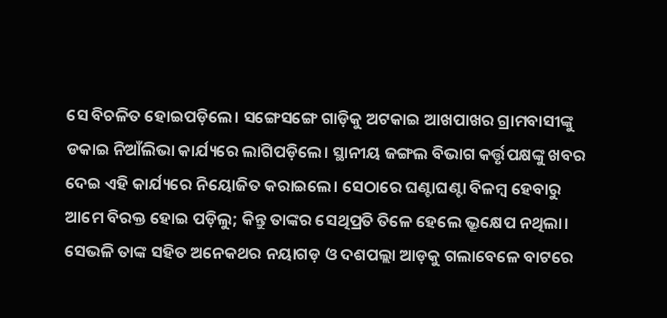ସେ ବିଚଳିତ ହୋଇପଡ଼ିଲେ। ସଙ୍ଗେସଙ୍ଗେ ଗାଡ଼ିକୁ ଅଟକାଇ ଆଖପାଖର ଗ୍ରାମବାସୀଙ୍କୁ ଡକାଇ ନିଆଁଲିଭା କାର୍ଯ୍ୟରେ ଲାଗିପଡ଼ିଲେ। ସ୍ଥାନୀୟ ଜଙ୍ଗଲ ବିଭାଗ କର୍ତ୍ତୃପକ୍ଷଙ୍କୁ ଖବର ଦେଇ ଏହି କାର୍ଯ୍ୟରେ ନିୟୋଜିତ କରାଇଲେ। ସେଠାରେ ଘଣ୍ଟାଘଣ୍ଟା ବିଳମ୍ବ ହେବାରୁ ଆମେ ବିରକ୍ତ ହୋଇ ପଡ଼ିଲୁ; କିନ୍ତୁ ତାଙ୍କର ସେଥିପ୍ରତି ତିଳେ ହେଲେ ଭ୍ରୂକ୍ଷେପ ନଥିଲା। ସେଭଳି ତାଙ୍କ ସହିତ ଅନେକଥର ନୟାଗଡ଼ ଓ ଦଶପଲ୍ଲା ଆଡ଼କୁ ଗଲାବେଳେ ବାଟରେ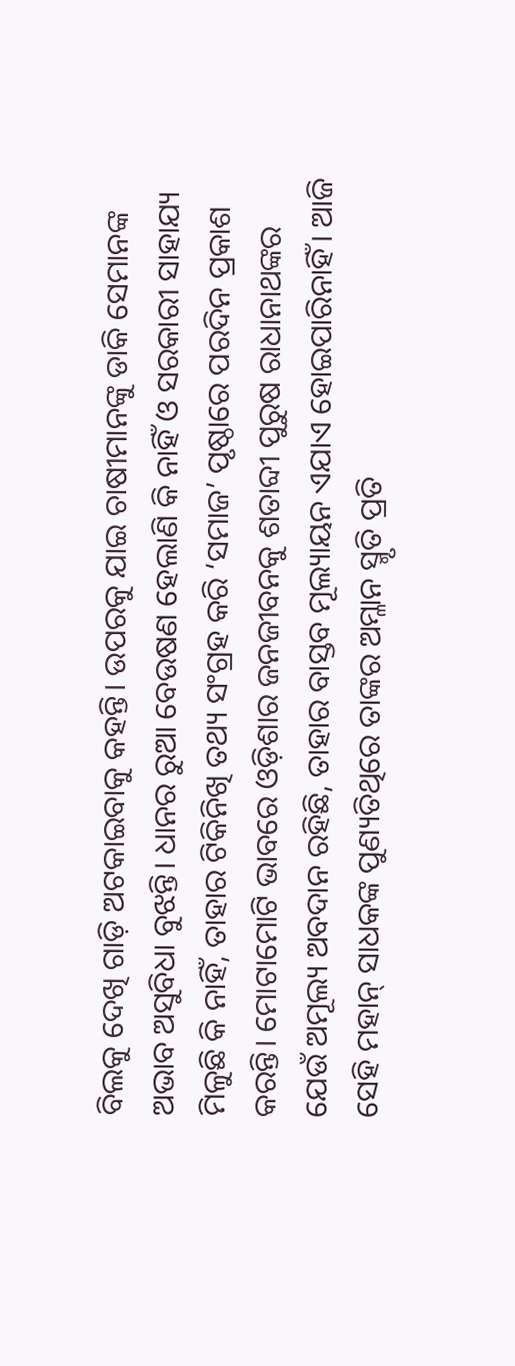ବିଲକୁ ଦେଖି ଗାଡ଼ି ଅଟକାଇବାକୁ କହନ୍ତି। ଉପରକୁ ଯାଇ ଚାଷୀମାନଙ୍କୁ ଡାକି ସେମାନଙ୍କ ଅଭାବ ଅସୁବିଧା ବୁଝନ୍ତି। ଧାନର ରୁଆ ବେଉଷଣ ହେଲାଣି କି ନାହିଁ ଓ ସରକାରୀ ସାହାଯ୍ୟ ମିଳୁଛି କି ନାହିଁ, ତାହାର ଟିକିନିଖି ତଥ୍ୟ ସଂଗ୍ରହ କରି ‘ସମାଜ’ ପୃଷ୍ଠାରେ ପରଦିନ ପ୍ରକାଶ କରନ୍ତି। ମୋଟାମୋଟି ଭାବରେ ଓଡ଼ିଶାର ଜନଜୀବନକୁ ଶତାବ୍ଦୀ ପୁରୁଷ ରାଧାନାଥଙ୍କର ଯେଉଁ ଅମୂଲ୍ୟ ଅବଦାନ ରହିଛି, ତାହାର ବାସ୍ତବ ମୂଲ୍ୟାୟନ ଏଯାଏ ହୋଇପାରିନାହିଁ। ଆଜି ସେହି ମହାନ୍ ସାଧକଙ୍କ ପୁଣ୍ୟତିଥିରେ ତାଙ୍କର ଅମ୍ଳାନ ସ୍ମୃତି ପ୍ରତି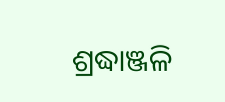ଶ୍ରଦ୍ଧାଞ୍ଜଳି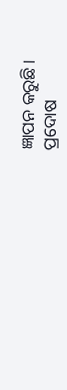ଜ୍ଞାପନ କରୁଛି।
ପ୍ରଦୋଷ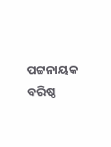ପଟ୍ଟନାୟକ
ବରିଷ୍ଠ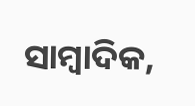ସାମ୍ବାଦିକ,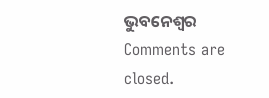ଭୁବନେଶ୍ବର
Comments are closed.